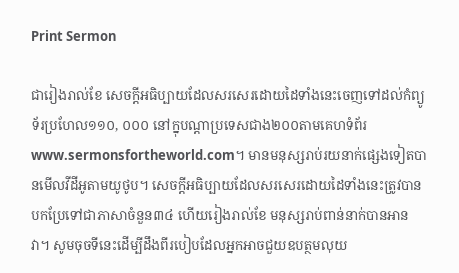Print Sermon

ជារៀងរាល់ខែ សេចក្ដីអធិប្បាយដែលសរសេរដោយដៃទាំងនេះចេញទៅដល់កំព្យូទ័រប្រហែល១១០, ០០០ នៅក្នុបណ្ដាប្រទេសជាង២០០តាមគេហទំព័រwww.sermonsfortheworld.com។ មានមនុស្សរាប់រយនាក់ផ្សេងទៀតបានមើលវីដីអូតាមយូថូប។ សេចក្ដីអធិប្បាយដែលសរសេរដោយដៃទាំងនេះត្រូវបានបកប្រែទៅជាភាសាចំនួន៣៤ ហើយរៀងរាល់ខែ មនុស្សរាប់ពាន់នាក់បានអានវា។ សូមចុចទីនេះដើម្បីដឹងពីរបៀបដែលអ្នកអាចជួយឧបត្ថមលុយ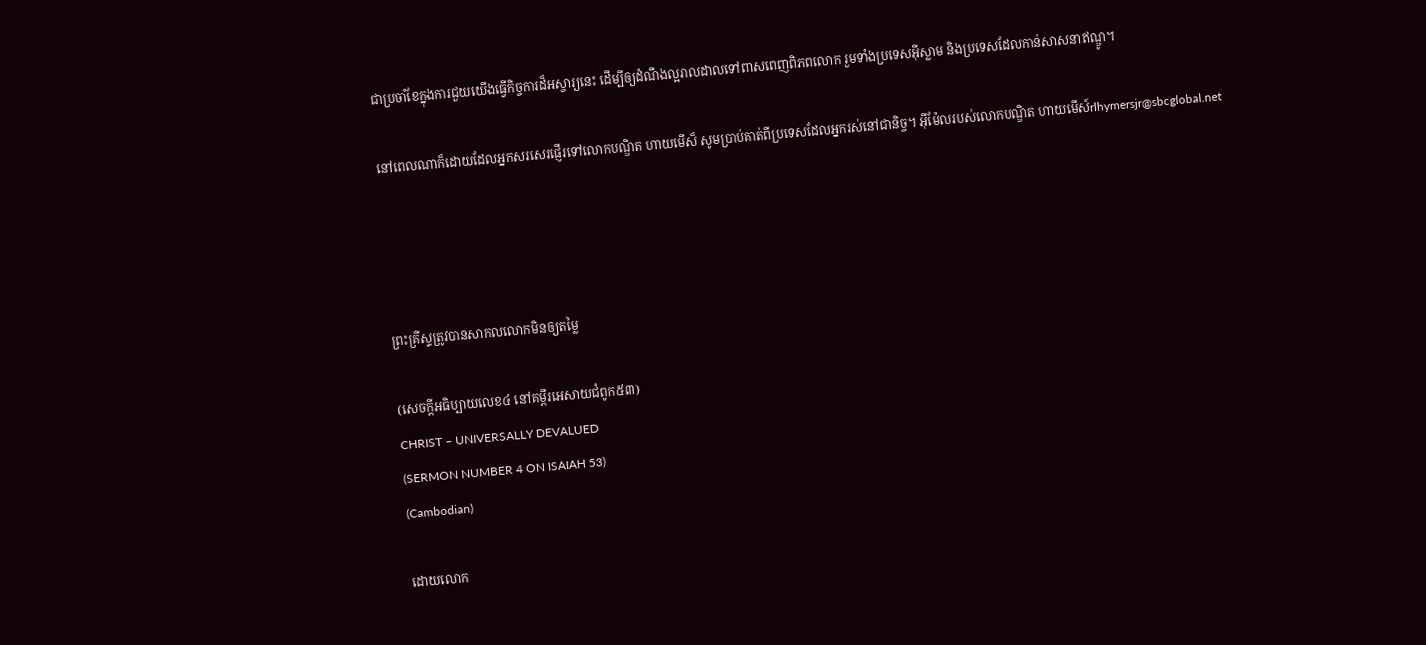ជាប្រចាំខែក្នុងការជួយយើងធ្វើកិច្ចការដ៏អស្ចារ្យនេះ ដើម្បីឲ្យដំណឹងល្អរាលដាលទៅពាសពេញពិភពលោក រួមទាំងប្រទេសអ៊ីស្លាម និងប្រទេសដែលកាន់សាសនាឥណ្ឌូ។

នៅពេលណាក៏ដោយដែលអ្នកសរសេរផ្ញើរទៅលោកបណ្ឌិត ហាយមើស៏ សូមប្រាប់គាត់ពីប្រទេសដែលអ្នករស់នៅជានិច្ច។ អ៊ីម៉ែលរបស់លោកបណ្ឌិត ហាយមើស៍rlhymersjr@sbcglobal.net




ព្រះគ្រីស្ទត្រូវបានសាកលលោកមិនឲ្យតម្លៃ

(សេចក្ដីអធិប្បាយលេខ៤ នៅគម្ពីរអេសាយជំពូក៥៣)
CHRIST – UNIVERSALLY DEVALUED
(SERMON NUMBER 4 ON ISAIAH 53)
(Cambodian)

ដោយលោក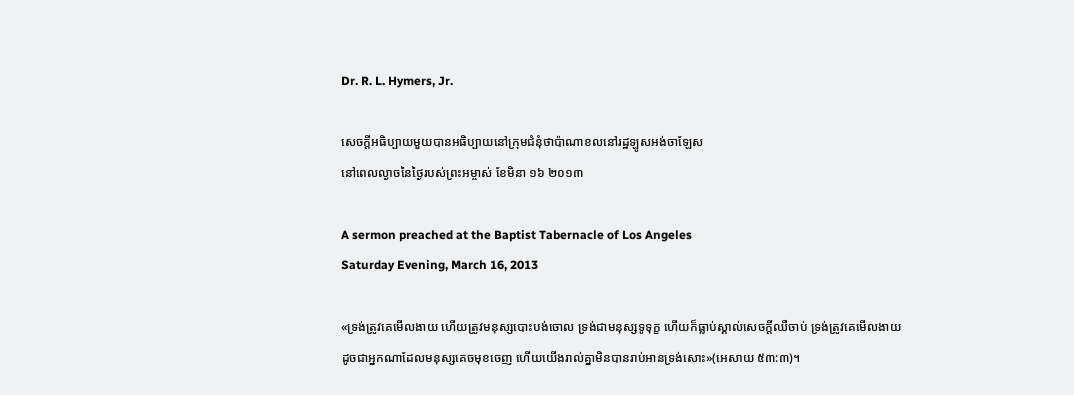Dr. R. L. Hymers, Jr.

សេចក្ដីអធិប្បាយមួយបានអធិប្បាយនៅក្រុមជំនុំថាប៉ាណាខលនៅរដ្ឋឡូសអង់ចាឡែស
នៅពេលល្ងាចនៃថ្ងៃរបស់ព្រះអម្ចាស់ ខែមិនា ១៦ ២០១៣

A sermon preached at the Baptist Tabernacle of Los Angeles
Saturday Evening, March 16, 2013

«ទ្រង់ត្រូវគេមើលងាយ ហើយត្រូវមនុស្សបោះបង់ចោល ទ្រង់ជាមនុស្សទូទុក្ខ ហើយក៏ធ្លាប់ស្គាល់សេចក្តីឈឺចាប់ ទ្រង់ត្រូវគេមើលងាយ ដូចជាអ្នកណាដែលមនុស្សគេចមុខចេញ ហើយយើងរាល់គ្នាមិនបានរាប់អានទ្រង់សោះ»(អេសាយ ៥៣:៣)។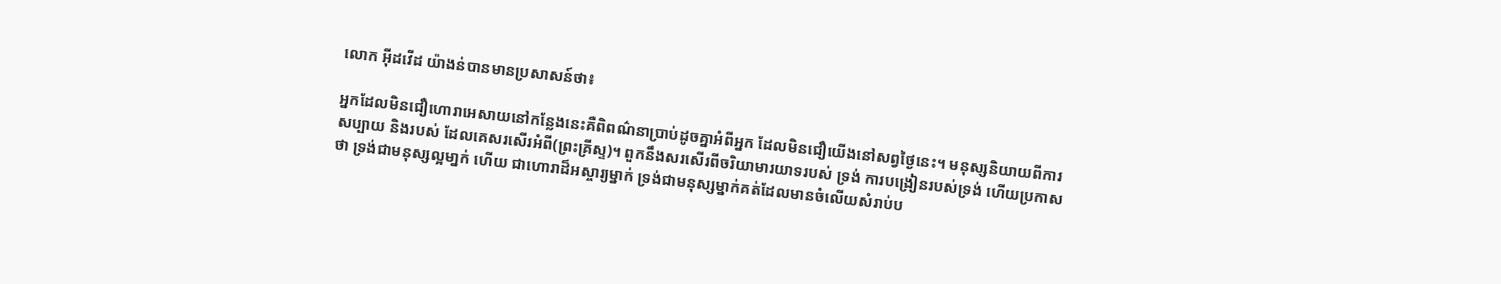លោក អ៊ីដវើដ យ៉ាងន់បានមានប្រសាសន៍ថា៖

អ្នកដែលមិនជឿហោរាអេសាយនៅកន្លែងនេះគឺពិពណ៌នាប្រាប់ដូចគ្នាអំពីអ្នក ដែលមិនជឿយើងនៅសព្វថ្ងៃនេះ។ មនុស្សនិយាយពីការសប្បាយ និងរបស់ ដែលគេសរសើរអំពី(ព្រះគ្រីស្ទ)។ ពួកនឹងសរសើរពីចរិយាមារយាទរបស់ ទ្រង់ ការបង្រៀនរបស់ទ្រង់ ហើយប្រកាសថា ទ្រង់ជាមនុស្សល្អមា្នក់ ហើយ ជាហោរាដ៏អស្ចារ្យម្នាក់ ទ្រង់ជាមនុស្សម្នាក់គត់ដែលមានចំលើយសំរាប់ប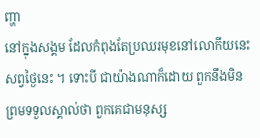ញ្ហា
នៅក្នុងសង្គម ដែលកំពុងតែប្រឈរមុខនៅលោកីយនេះសព្វថ្ងៃនេះ ។ ទោះបី ជាយ៉ាងណាក៏ដោយ ពួកនឹងមិនព្រមទទួលស្គាល់ថា ពួកគេជាមនុស្ស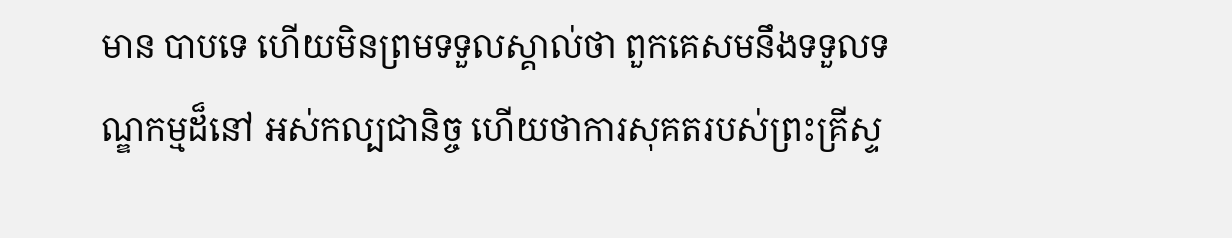មាន បាបទេ ហើយមិនព្រមទទួលស្គាល់ថា ពួកគេសមនឹងទទួលទណ្ឌកម្មដ៏នៅ អស់កល្បជានិច្ច ហើយថាការសុគតរបស់ព្រះគ្រីស្ទ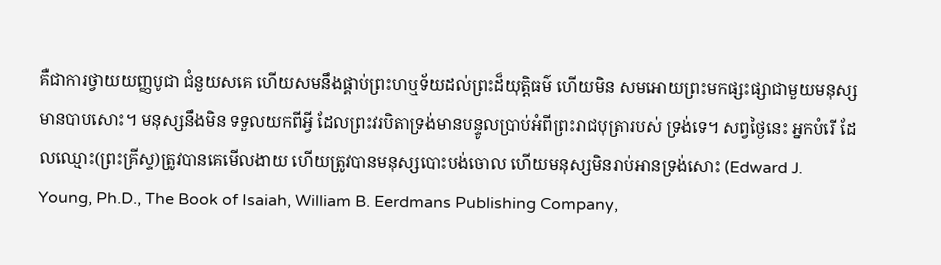គឺជាការថ្វាយយញ្ញបូជា ជំនួយសគេ ហើយសមនឹងផ្គាប់ព្រះហឬទ័យដល់ព្រះដ៏យុត្ដិធម៌ ហើយមិន សមអោយព្រះមកផ្សះផ្សាជាមួយមនុស្សមានបាបសោះ។ មនុស្សនឹងមិន ទទួលយកពីអ្វី ដែលព្រះវរបិតាទ្រង់មានបន្ទូលប្រាប់អំពីព្រះរាជបុត្រារបស់ ទ្រង់ទេ។ សព្វថ្ងៃនេះ អ្នកបំរើ ដែលឈ្មោះ(ព្រះគ្រីស្ទ)ត្រូវបានគេមើលងាយ ហើយត្រូវបានមនុស្សបោះបង់ចោល ហើយមនុស្សមិនរាប់អានទ្រង់សោះ (Edward J. Young, Ph.D., The Book of Isaiah, William B. Eerdmans Publishing Company,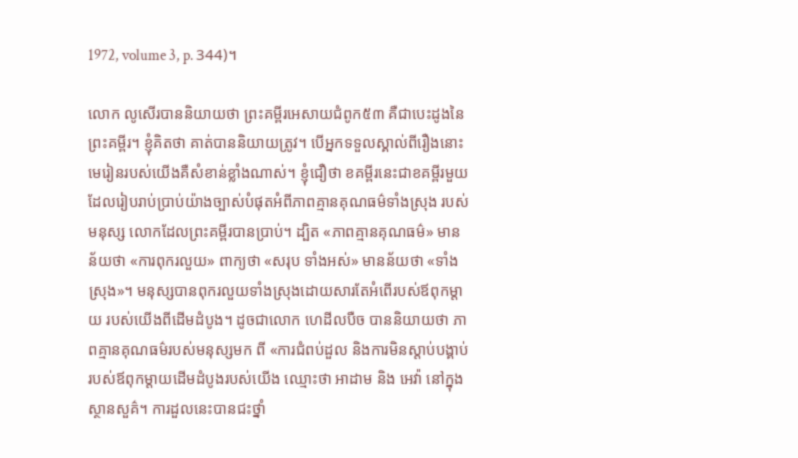1972, volume 3, p. 344)។

លោក លូសើរបាននិយាយថា ព្រះគម្ពីរអេសាយជំពូក៥៣ គឺជាបេះដូងនៃព្រះគម្ពីរ។ ខ្ញុំគិតថា គាត់បាននិយាយត្រូវ។ បើអ្នកទទួលស្គាល់ពីរឿងនោះ មេរៀនរបស់យើងគឺសំខាន់ខ្លាំងណាស់។ ខ្ញុំជឿថា ខគម្ពីរនេះជាខគម្ពីរមួយដែលរៀបរាប់ប្រាប់យ៉ាងច្បាស់បំផុតអំពីភាពគ្មានគុណធម៌ទាំងស្រុង របស់មនុស្ស លោកដែលព្រះគម្ពីរបានប្រាប់។ ដ្បិត «ភាពគ្មានគុណធម៌» មានន័យថា «ការពុករលួយ» ពាក្យថា «សរុប ទាំងអស់» មានន័យថា «ទាំងស្រុង»។ មនុស្សបានពុករលួយទាំងស្រុងដោយសារតែអំពើរបស់ឪពុកម្ដាយ របស់យើងពីដើមដំបូង។ ដូចជាលោក ហេដីលបឺច បាននិយាយថា ភាពគ្មានគុណធម៌របស់មនុស្សមក ពី «ការជំពប់ដួល និងការមិនស្ដាប់បង្គាប់របស់ឪពុកម្ដាយដើមដំបូងរបស់យើង ឈ្មោះថា អាដាម និង អេវ៉ា នៅក្នុងស្ថានសួគ៌។ ការដួលនេះបានជះថ្នាំ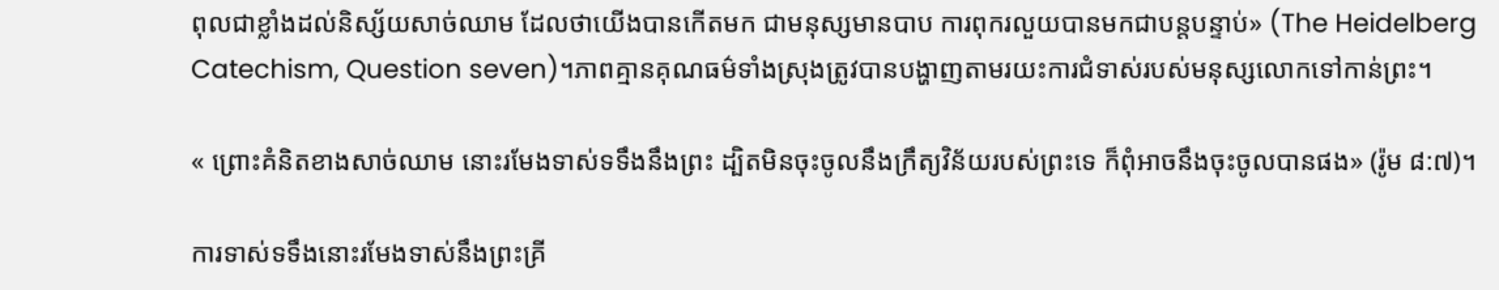ពុលជាខ្លាំងដល់និស្ស័យសាច់ឈាម ដែលថាយើងបានកើតមក ជាមនុស្សមានបាប ការពុករលួយបានមកជាបន្ដបន្ទាប់» (The Heidelberg Catechism, Question seven)។ភាពគ្មានគុណធម៌ទាំងស្រុងត្រូវបានបង្ហាញតាមរយះការជំទាស់របស់មនុស្សលោកទៅកាន់ព្រះ។

« ព្រោះគំនិតខាងសាច់ឈាម នោះរមែងទាស់ទទឹងនឹងព្រះ ដ្បិតមិនចុះចូលនឹងក្រឹត្យវិន័យរបស់ព្រះទេ ក៏ពុំអាចនឹងចុះចូលបានផង» (រ៉ូម ៨:៧)។

ការទាស់ទទឹងនោះរមែងទាស់នឹងព្រះគ្រី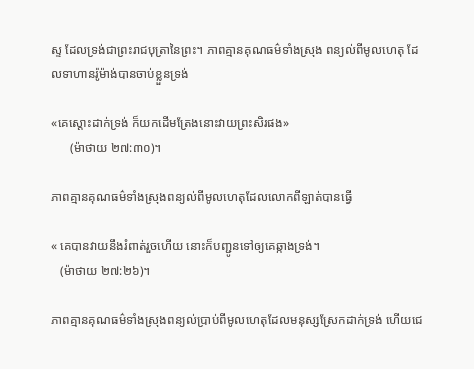ស្ទ ដែលទ្រង់ជាព្រះរាជបុត្រានៃព្រះ។ ភាពគ្មានគុណធម៌ទាំងស្រុង ពន្យល់ពីមូលហេតុ ដែលទាហានរ៉ូម៉ាង់បានចាប់ខ្លួនទ្រង់

«គេស្តោះដាក់ទ្រង់ ក៏យកដើមត្រែងនោះវាយព្រះសិរផង»
      (ម៉ាថាយ ២៧:៣០)។

ភាពគ្មានគុណធម៌ទាំងស្រុងពន្យល់ពីមូលហេតុដែលលោកពីឡាត់បានធ្វើ

« គេបានវាយនឹងរំពាត់រួចហើយ នោះក៏បញ្ជូនទៅឲ្យគេឆ្កាងទ្រង់។
   (ម៉ាថាយ ២៧:២៦)។

ភាពគ្មានគុណធម៌ទាំងស្រុងពន្យល់ប្រាប់ពីមូលហេតុដែលមនុស្សស្រែកដាក់ទ្រង់ ហើយជេ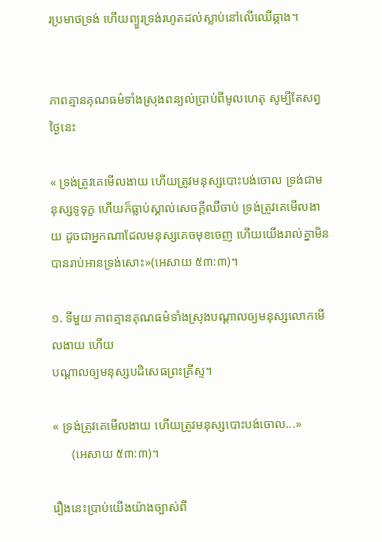រប្រមាថទ្រង់ ហើយព្យួរទ្រង់រហូតដល់ស្លាប់នៅលើឈើឆ្កាង។


ភាពគ្មានគុណធម៌ទាំងស្រុងពន្យល់ប្រាប់ពីមូលហេតុ សូម្បីតែសព្វថ្ងៃនេះ

« ទ្រង់ត្រូវគេមើលងាយ ហើយត្រូវមនុស្សបោះបង់ចោល ទ្រង់ជាមនុស្សទូទុក្ខ ហើយក៏ធ្លាប់ស្គាល់សេចក្តីឈឺចាប់ ទ្រង់ត្រូវគេមើលងាយ ដូចជាអ្នកណាដែលមនុស្សគេចមុខចេញ ហើយយើងរាល់គ្នាមិនបានរាប់អានទ្រង់សោះ»(អេសាយ ៥៣:៣)។

១. ទីមួយ ភាពគ្មានគុណធម៌ទាំងស្រុងបណ្ដាលឲ្យមនុស្សលោកមើលងាយ ហើយ
បណ្ដាលឲ្យមនុស្សបដិសេធព្រះគ្រីស្ទ។

« ទ្រង់ត្រូវគេមើលងាយ ហើយត្រូវមនុស្សបោះបង់ចោល...»
      (អេសាយ ៥៣:៣)។

រឿងនេះប្រាប់យើងយ៉ាងច្បាស់ពី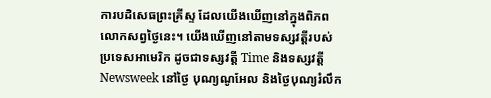ការបដិសេធព្រះគ្រីស្ទ ដែលយើងឃើញនៅក្នុងពិភពលោកសព្វថ្ងៃនេះ។ យើងឃើញនៅតាមទស្សវត្ដីរបស់ប្រទេសអាមេរិក ដូចជាទស្សវត្ដី Time និងទស្សវត្ដី Newsweek នៅថ្ងៃ បុណ្យណូអែល និងថ្ងៃបុណ្យរំលឹក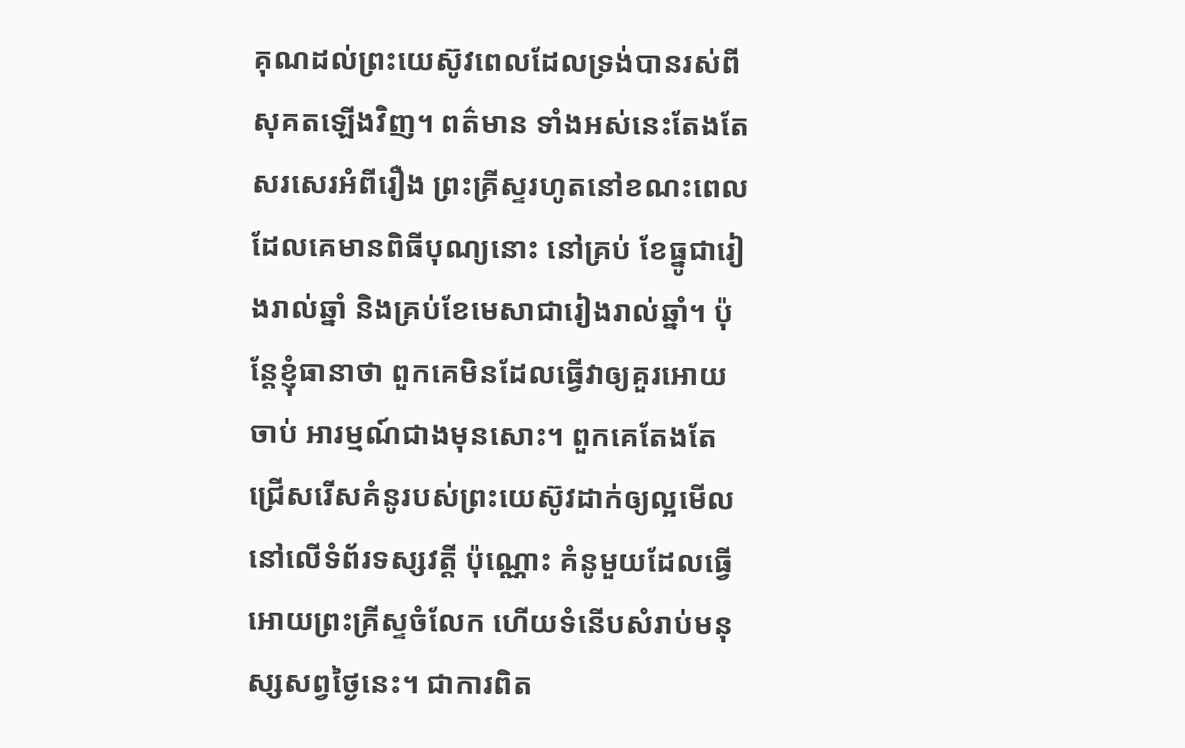គុណដល់ព្រះយេស៊ូវពេលដែលទ្រង់បានរស់ពីសុគតឡើងវិញ។ ពត៌មាន ទាំងអស់នេះតែងតែសរសេរអំពីរឿង ព្រះគ្រីស្ទរហូតនៅខណះពេលដែលគេមានពិធីបុណ្យនោះ នៅគ្រប់ ខែធ្នូជារៀងរាល់ឆ្នាំ និងគ្រប់ខែមេសាជារៀងរាល់ឆ្នាំ។ ប៉ុន្ដែខ្ញុំធានាថា ពួកគេមិនដែលធ្វើវាឲ្យគួរអោយចាប់ អារម្មណ៍ជាងមុនសោះ។ ពួកគេតែងតែជ្រើសរើសគំនូរបស់ព្រះយេស៊ូវដាក់ឲ្យល្អមើលនៅលើទំព័រទស្សវត្ដី ប៉ុណ្ណោះ គំនូមួយដែលធ្វើអោយព្រះគ្រីស្ទចំលែក ហើយទំនើបសំរាប់មនុស្សសព្វថ្ងៃនេះ។ ជាការពិត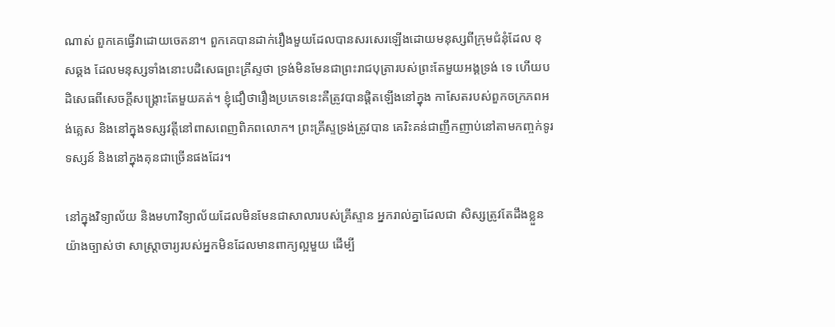ណាស់ ពួកគេធ្វើវាដោយចេតនា។ ពួកគេបានដាក់រឿងមួយដែលបានសរសេរឡើងដោយមនុស្សពីក្រុមជំនុំដែល ខុសឆ្គង ដែលមនុស្សទាំងនោះបដិសេធព្រះគ្រីស្ទថា ទ្រង់មិនមែនជាព្រះរាជបុត្រារបស់ព្រះតែមួយអង្គទ្រង់ ទេ ហើយបដិសេធពីសេចក្ដីសង្រ្គោះតែមួយគត់។ ខ្ញុំជឿថារឿងប្រភេទនេះគឺត្រូវបានផ្ដិតឡើងនៅក្នុង កាសែតរបស់ពួកចក្រភពអង់គ្លេស និងនៅក្នុងទស្សវត្ដីនៅពាសពេញពិភពលោក។ ព្រះគ្រីស្ទទ្រង់ត្រូវបាន គេរិះគន់ជាញឹកញាប់នៅតាមកញ្ចក់ទូរទស្សន៍ និងនៅក្នុងគុនជាច្រើនផងដែរ។

នៅក្នុងវិទ្យាល័យ និងមហាវិទ្យាល័យដែលមិនមែនជាសាលារបស់គ្រីស្ទាន អ្នករាល់គ្នាដែលជា សិស្សត្រូវតែដឹងខ្លួនយ៉ាងច្បាស់ថា សាស្រ្ដាចារ្យរបស់អ្នកមិនដែលមានពាក្យល្អមួយ ដើម្បី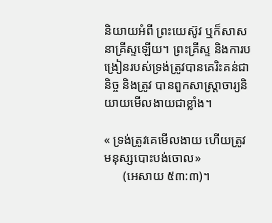និយាយអំពី ព្រះយេស៊ូវ ឬក៏សាសនាគ្រីស្ទឡើយ។ ព្រះគ្រីស្ទ និងការបង្រៀនរបស់ទ្រង់ត្រូវបានគេរិះគន់ជានិច្ច និងត្រូវ បានពួកសាស្រ្ដាចារ្យនិយាយមើលងាយជាខ្លាំង។

« ទ្រង់ត្រូវគេមើលងាយ ហើយត្រូវមនុស្សបោះបង់ចោល»
      (អេសាយ ៥៣:៣)។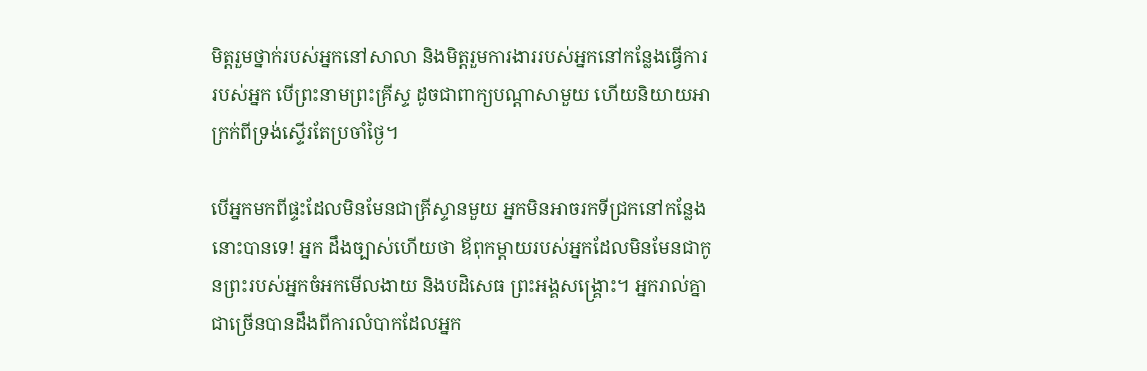មិត្ដរួមថ្នាក់របស់អ្នកនៅសាលា និងមិត្ដរួមការងាររបស់អ្នកនៅកន្លែងធ្វើការរបស់អ្នក បើព្រះនាមព្រះគ្រីស្ទ ដូចជាពាក្យបណ្ដាសាមួយ ហើយនិយាយអាក្រក់ពីទ្រង់ស្ទើរតែប្រចាំថ្ងៃ។

បើអ្នកមកពីផ្ទះដែលមិនមែនជាគ្រីស្ទានមួយ អ្នកមិនអាចរកទីជ្រកនៅកន្លែងនោះបានទេ! អ្នក ដឹងច្បាស់ហើយថា ឪពុកម្ដាយរបស់អ្នកដែលមិនមែនជាកូនព្រះរបស់អ្នកចំអកមើលងាយ និងបដិសេធ ព្រះអង្គសង្រ្គោះ។ អ្នករាល់គ្នាជាច្រើនបានដឹងពីការលំបាកដែលអ្នក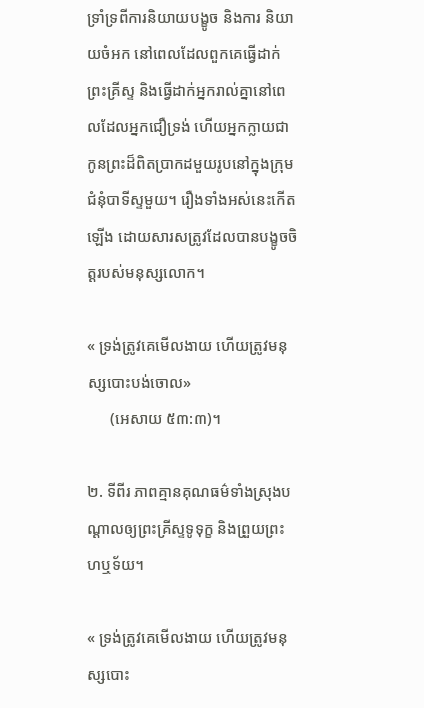ទ្រាំទ្រពីការនិយាយបង្ខូច និងការ និយាយចំអក នៅពេលដែលពួកគេធ្វើដាក់ព្រះគ្រីស្ទ និងធ្វើដាក់អ្នករាល់គ្នានៅពេលដែលអ្នកជឿទ្រង់ ហើយអ្នកក្លាយជាកូនព្រះដ៏ពិតប្រាកដមួយរូបនៅក្នុងក្រុមជំនុំបាទីស្ទមួយ។ រឿងទាំងអស់នេះកើតឡើង ដោយសារសត្រូវដែលបានបង្ខូចចិត្ដរបស់មនុស្សលោក។

« ទ្រង់ត្រូវគេមើលងាយ ហើយត្រូវមនុស្សបោះបង់ចោល»
      (អេសាយ ៥៣:៣)។

២. ទីពីរ ភាពគ្មានគុណធម៌ទាំងស្រុងបណ្ដាលឲ្យព្រះគ្រីស្ទទូទុក្ខ និងព្រួយព្រះហឬទ័យ។

« ទ្រង់ត្រូវគេមើលងាយ ហើយត្រូវមនុស្សបោះ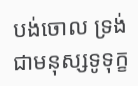បង់ចោល ទ្រង់ជាមនុស្សទូទុក្ខ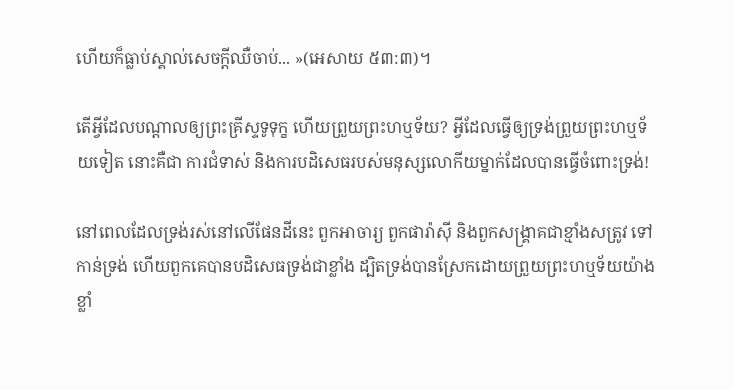ហើយក៏ធ្លាប់ស្គាល់សេចក្តីឈឺចាប់... »(អេសាយ ៥៣:៣)។

តើអ្វីដែលបណ្ដាលឲ្យព្រះគ្រីស្ទទូទុក្ខ ហើយព្រួយព្រះហឬទ័យ? អ្វីដែលធ្វើឲ្យទ្រង់ព្រួយព្រះហឬទ័យទៀត នោះគឺជា ការជំទាស់ និងការបដិសេធរបស់មនុស្សលោកីយម្នាក់ដែលបានធ្វើចំពោះទ្រង់!

នៅពេលដែលទ្រង់រស់នៅលើផែនដីនេះ ពួកអាចារ្យ ពួកផារ៉ាស៊ី និងពួកសង្រ្គាគជាខ្មាំងសត្រូវ ទៅកាន់ទ្រង់ ហើយពួកគេបានបដិសេធទ្រង់ជាខ្លាំង ដ្បិតទ្រង់បានស្រែកដោយព្រួយព្រះហឬទ័យយ៉ាង ខ្លាំ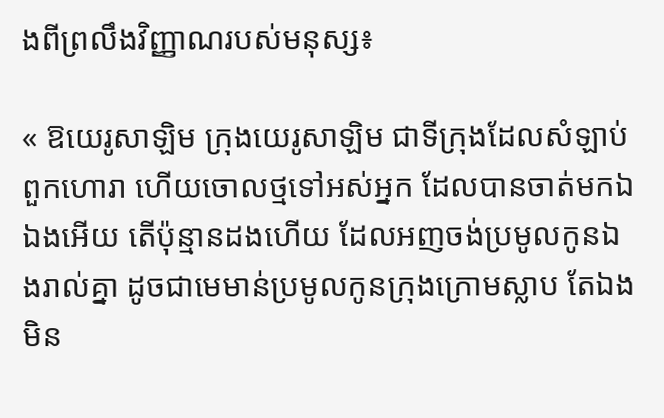ងពីព្រលឹងវិញ្ញាណរបស់មនុស្ស៖

« ឱយេរូសាឡិម ក្រុងយេរូសាឡិម ជាទីក្រុងដែលសំឡាប់ពួកហោរា ហើយចោលថ្មទៅអស់អ្នក ដែលបានចាត់មកឯឯងអើយ តើប៉ុន្មានដងហើយ ដែលអញចង់ប្រមូលកូនឯងរាល់គ្នា ដូចជាមេមាន់ប្រមូលកូនក្រុងក្រោមស្លាប តែឯងមិន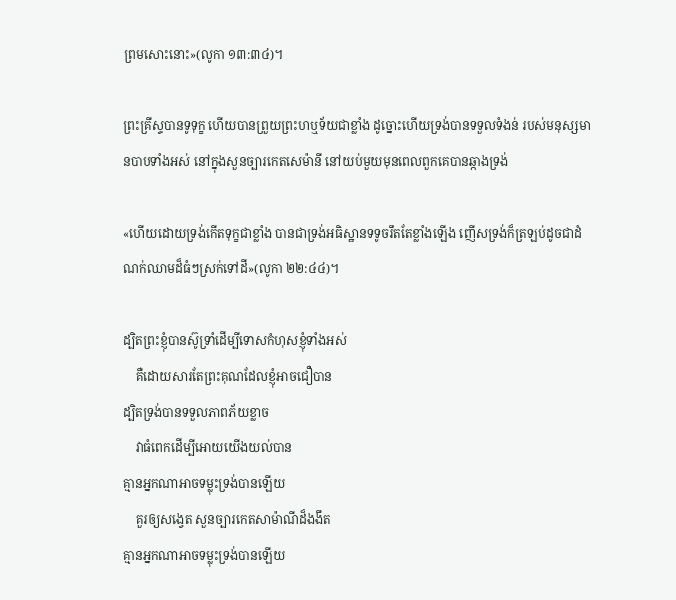ព្រមសោះនោះ»(លូកា ១៣:៣៤)។

ព្រះគ្រីស្ទបានទូទុក្ខ ហើយបានព្រួយព្រះហឬទ័យជាខ្លាំង ដូច្នោះហើយទ្រង់បានទទួលទំងន់ របស់មនុស្សមានបាបទាំងអស់ នៅក្នុងសួនច្បារកេតសេម៉ានី នៅយប់មួយមុនពេលពួកគេបានឆ្កាងទ្រង់

«ហើយដោយទ្រង់កើតទុក្ខជាខ្លាំង បានជាទ្រង់អធិស្ឋានទទូចរឹតតែខ្លាំងឡើង ញើសទ្រង់ក៏ត្រឡប់ដូចជាដំណក់ឈាមដ៏ធំៗស្រក់ទៅដី»(លូកា ២២:៤៤)។

ដ្បិតព្រះខ្ញុំបានស៊ូទ្រាំដើម្បីទោសកំហុសខ្ញុំទាំងអស់
    គឺដោយសារតែព្រះគុណដែលខ្ញុំអាចជឿបាន
ដ្បិតទ្រង់បានទទួលភាពភ័យខ្លាច
    វាធំពេកដើម្បីអោយយើងយល់បាន
គ្មានអ្នកណាអាចទម្លុះទ្រង់បានឡើយ
    គួរឲ្យសង្វេត សួនច្បារកេតសាម៉ាណីដ៏ងងឹត
គ្មានអ្នកណាអាចទម្លុះទ្រង់បានឡើយ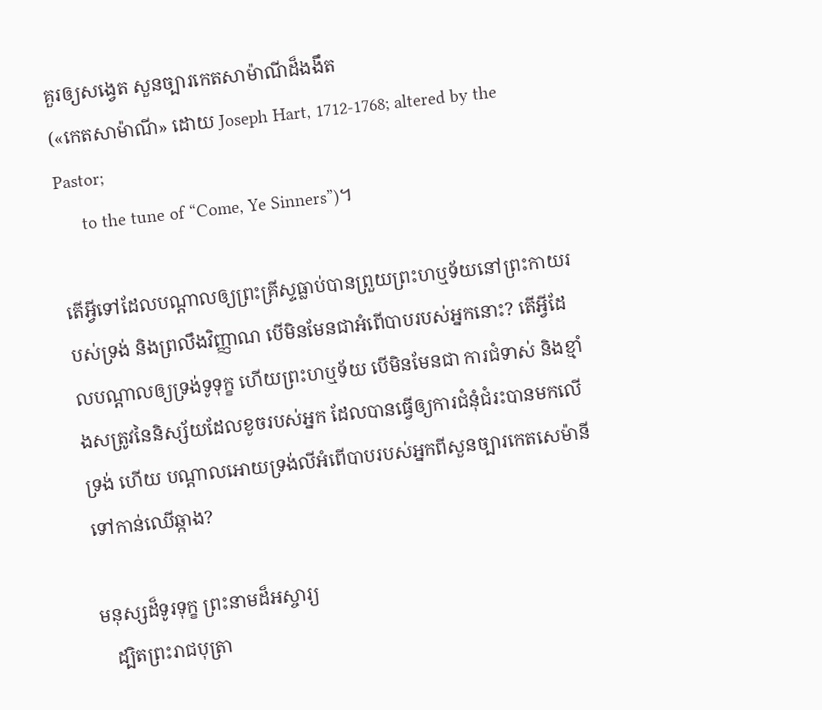គួរឲ្យសង្វេត សួនច្បារកេតសាម៉ាណីដ៏ងងឹត
(«កេតសាម៉ាណី» ដោយ Joseph Hart, 1712-1768; altered by the Pastor;
     to the tune of “Come, Ye Sinners”)។

តើអ្វីទៅដែលបណ្ដាលឲ្យព្រះគ្រីស្ទធ្លាប់បានព្រួយព្រះហឬទ័យនៅព្រះកាយរបស់ទ្រង់ និងព្រលឹងវិញ្ញាណ បើមិនមែនជាអំពើបាបរបស់អ្នកនោះ? តើអ្វីដែលបណ្ដាលឲ្យទ្រង់ទូទុក្ខ ហើយព្រះហឬទ័យ បើមិនមែនជា ការជំទាស់ និងខ្មាំងសត្រូវនៃនិស្ស័យដែលខូចរបស់អ្នក ដែលបានធ្វើឲ្យការជំនុំជំរះបានមកលើទ្រង់ ហើយ បណ្ដាលអោយទ្រង់លីអំពើបាបរបស់អ្នកពីសួនច្បារកេតសេម៉ានី ទៅកាន់ឈើឆ្កាង?

មនុស្សដ៏ទូរទុក្ខ ព្រះនាមដ៏អស្ចារ្យ
   ដ្បិតព្រះរាជបុត្រា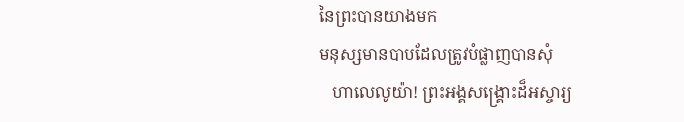នៃព្រះបានយាងមក
មនុស្សមានបាបដែលត្រូវបំផ្លាញបានសុំ
   ហាលេលូយ៉ា! ព្រះអង្គសង្រ្គោះដ៏អស្ចារ្យ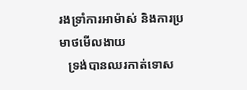រងទ្រាំការអាម៉ាស់ និងការប្រមាថមើលងាយ
   ទ្រង់បានឈរកាត់ទោស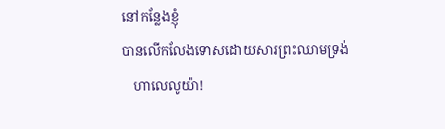នៅកន្លែងខ្ញុំ
បានលើកលែងទោសដោយសារព្រះឈាមទ្រង់
   ហាលេលូយ៉ា!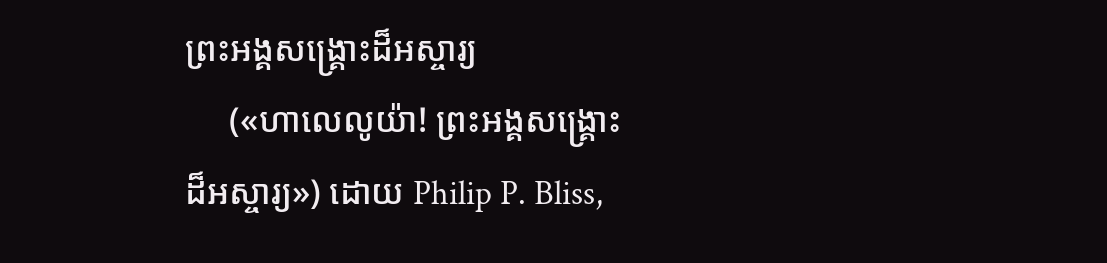ព្រះអង្គសង្រ្គោះដ៏អស្ចារ្យ
     («ហាលេលូយ៉ា! ព្រះអង្គសង្រ្គោះដ៏អស្ចារ្យ») ដោយ Philip P. Bliss,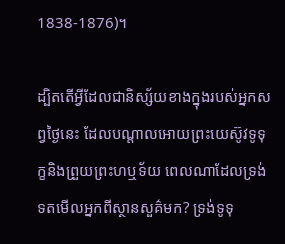1838-1876)។

ដ្បិតតើអ្វីដែលជានិស្ស័យខាងក្នុងរបស់អ្នកសព្វថ្ងៃនេះ ដែលបណ្ដាលអោយព្រះយេស៊ូវទូទុក្ខនិងព្រួយព្រះហឬទ័យ ពេលណាដែលទ្រង់ទតមើលអ្នកពីស្ថានសួគ៌មក? ទ្រង់ទូទុ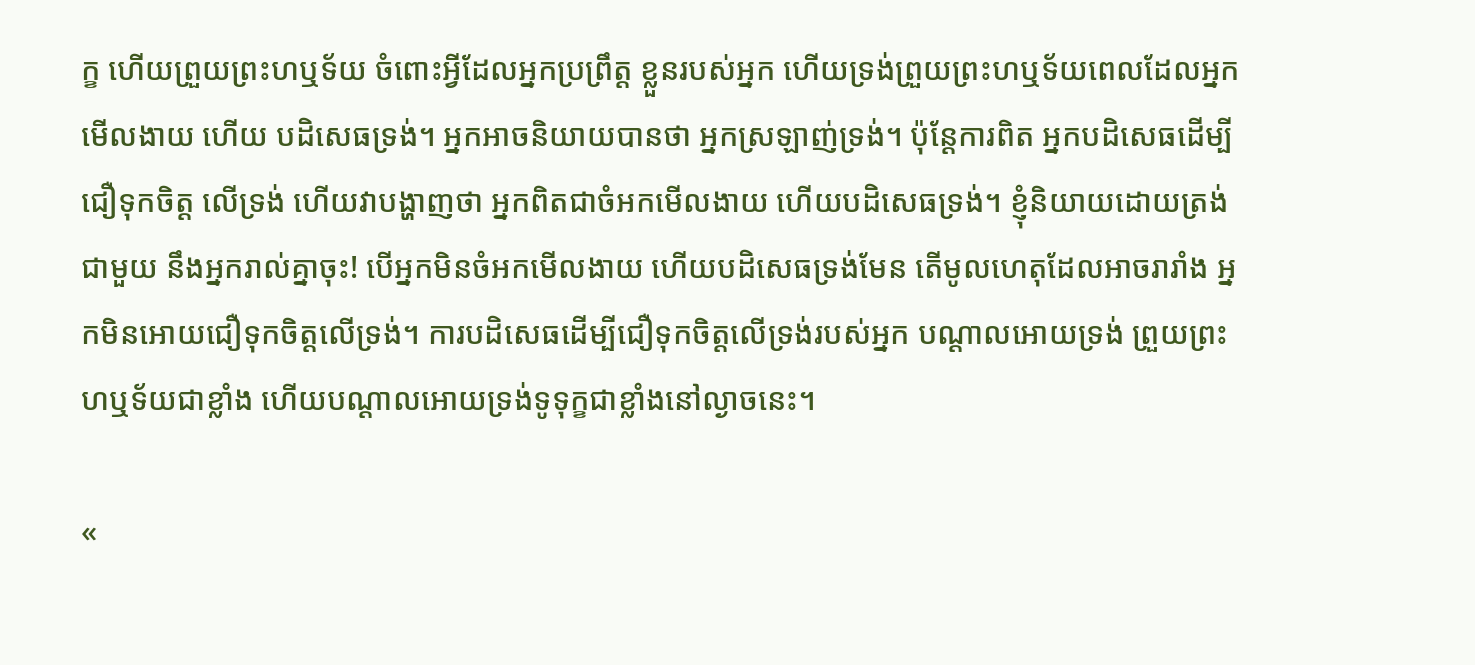ក្ខ ហើយព្រួយព្រះហឬទ័យ ចំពោះអ្វីដែលអ្នកប្រព្រឹត្ដ ខ្លួនរបស់អ្នក ហើយទ្រង់ព្រួយព្រះហឬទ័យពេលដែលអ្នកមើលងាយ ហើយ បដិសេធទ្រង់។ អ្នកអាចនិយាយបានថា អ្នកស្រឡាញ់ទ្រង់។ ប៉ុន្ដែការពិត អ្នកបដិសេធដើម្បីជឿទុកចិត្ដ លើទ្រង់ ហើយវាបង្ហាញថា អ្នកពិតជាចំអកមើលងាយ ហើយបដិសេធទ្រង់។ ខ្ញុំនិយាយដោយត្រង់ជាមួយ នឹងអ្នករាល់គ្នាចុះ! បើអ្នកមិនចំអកមើលងាយ ហើយបដិសេធទ្រង់មែន តើមូលហេតុដែលអាចរារាំង អ្នកមិនអោយជឿទុកចិត្ដលើទ្រង់។ ការបដិសេធដើម្បីជឿទុកចិត្ដលើទ្រង់របស់អ្នក បណ្ដាលអោយទ្រង់ ព្រួយព្រះហឬទ័យជាខ្លាំង ហើយបណ្ដាលអោយទ្រង់ទូទុក្ខជាខ្លាំងនៅល្ងាចនេះ។

«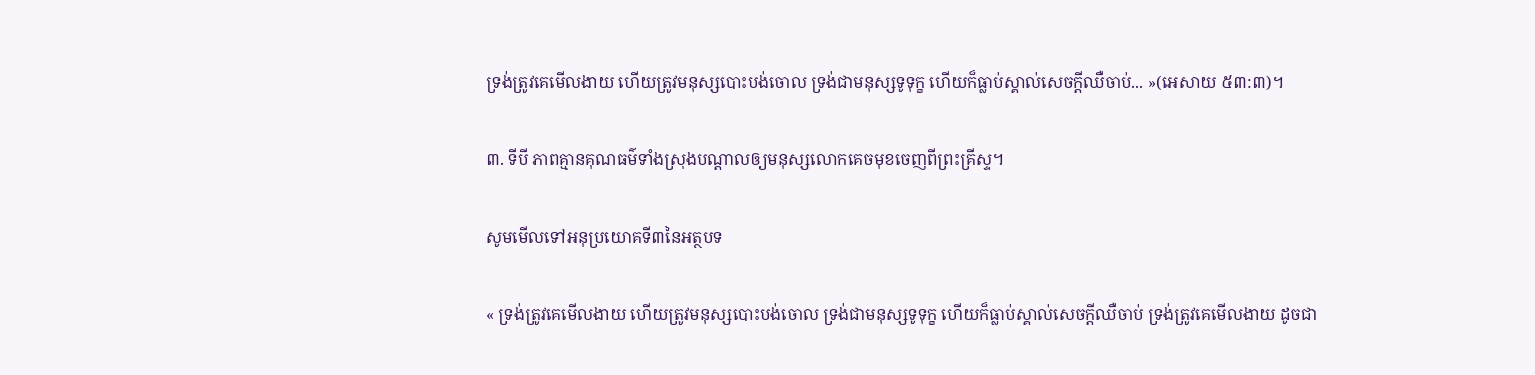ទ្រង់ត្រូវគេមើលងាយ ហើយត្រូវមនុស្សបោះបង់ចោល ទ្រង់ជាមនុស្សទូទុក្ខ ហើយក៏ធ្លាប់ស្គាល់សេចក្តីឈឺចាប់... »(អេសាយ ៥៣:៣)។

៣. ទីបី ភាពគ្មានគុណធម៌ទាំងស្រុងបណ្ដាលឲ្យមនុស្សលោកគេចមុខចេញពីព្រះគ្រីស្ទ។

សូមមើលទៅអនុប្រយោគទី៣នៃអត្ថបទ

« ទ្រង់ត្រូវគេមើលងាយ ហើយត្រូវមនុស្សបោះបង់ចោល ទ្រង់ជាមនុស្សទូទុក្ខ ហើយក៏ធ្លាប់ស្គាល់សេចក្តីឈឺចាប់ ទ្រង់ត្រូវគេមើលងាយ ដូចជា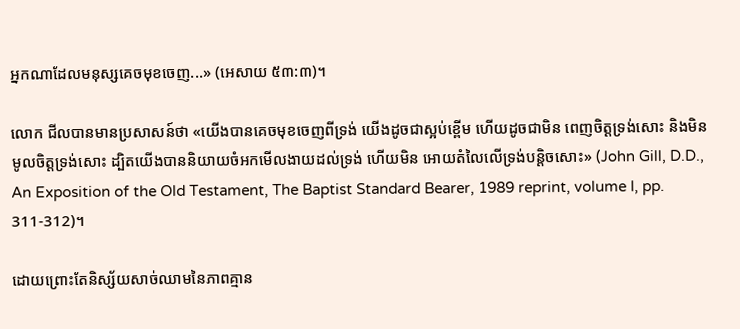អ្នកណាដែលមនុស្សគេចមុខចេញ...» (អេសាយ ៥៣:៣)។

លោក ជីលបានមានប្រសាសន៍ថា «យើងបានគេចមុខចេញពីទ្រង់ យើងដូចជាស្អប់ខ្ពើម ហើយដូចជាមិន ពេញចិត្ដទ្រង់សោះ និងមិនមូលចិត្ដទ្រង់សោះ ដ្បិតយើងបាននិយាយចំអកមើលងាយដល់ទ្រង់ ហើយមិន អោយតំលៃលើទ្រង់បន្ដិចសោះ» (John Gill, D.D., An Exposition of the Old Testament, The Baptist Standard Bearer, 1989 reprint, volume I, pp. 311-312)។

ដោយព្រោះតែនិស្ស័យសាច់ឈាមនៃភាពគ្មាន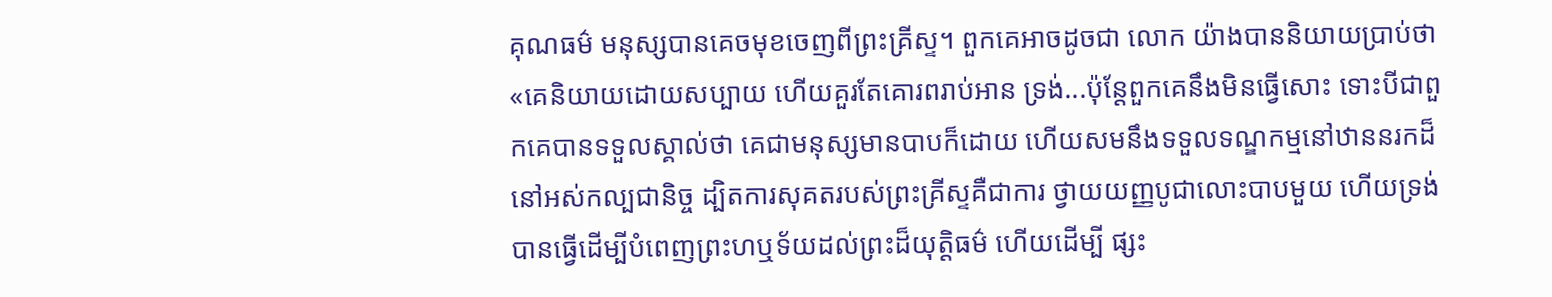គុណធម៌ មនុស្សបានគេចមុខចេញពីព្រះគ្រីស្ទ។ ពួកគេអាចដូចជា លោក យ៉ាងបាននិយាយប្រាប់ថា «គេនិយាយដោយសប្បាយ ហើយគួរតែគោរពរាប់អាន ទ្រង់...ប៉ុន្ដែពួកគេនឹងមិនធ្វើសោះ ទោះបីជាពួកគេបានទទួលស្គាល់ថា គេជាមនុស្សមានបាបក៏ដោយ ហើយសមនឹងទទួលទណ្ឌកម្មនៅឋាននរកដ៏នៅអស់កល្បជានិច្ច ដ្បិតការសុគតរបស់ព្រះគ្រីស្ទគឺជាការ ថ្វាយយញ្ញបូជាលោះបាបមួយ ហើយទ្រង់បានធ្វើដើម្បីបំពេញព្រះហឬទ័យដល់ព្រះដ៏យុត្ដិធម៌ ហើយដើម្បី ផ្សះ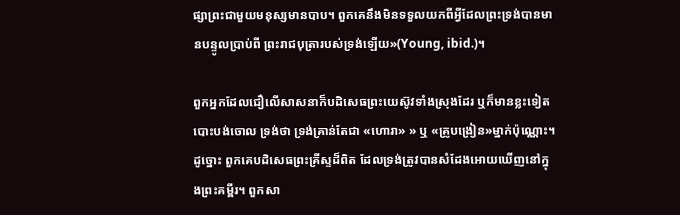ផ្សាព្រះជាមួយមនុស្សមានបាប។ ពួកគេនឹងមិនទទួលយកពីអ្វីដែលព្រះទ្រង់បានមានបន្ទូលប្រាប់ពី ព្រះរាជបុត្រារបស់ទ្រង់ឡើយ»(Young, ibid.)។

ពួកអ្នកដែលជឿលើសាសនាក៏បដិសេធព្រះយេស៊ូវទាំងស្រុងដែរ ឬក៏មានខ្លះទៀតបោះបង់ចោល ទ្រង់ថា ទ្រង់គ្រាន់តែជា «ហោរា» » ឬ «គ្រូបង្រៀន»ម្នាក់ប៉ុណ្ណោះ។ ដូច្នោះ ពួកគេបដិសេធព្រះគ្រីស្ទដ៏ពិត ដែលទ្រង់ត្រូវបានសំដែងអោយឃើញនៅក្នុងព្រះគម្ពីរ។ ពួកសា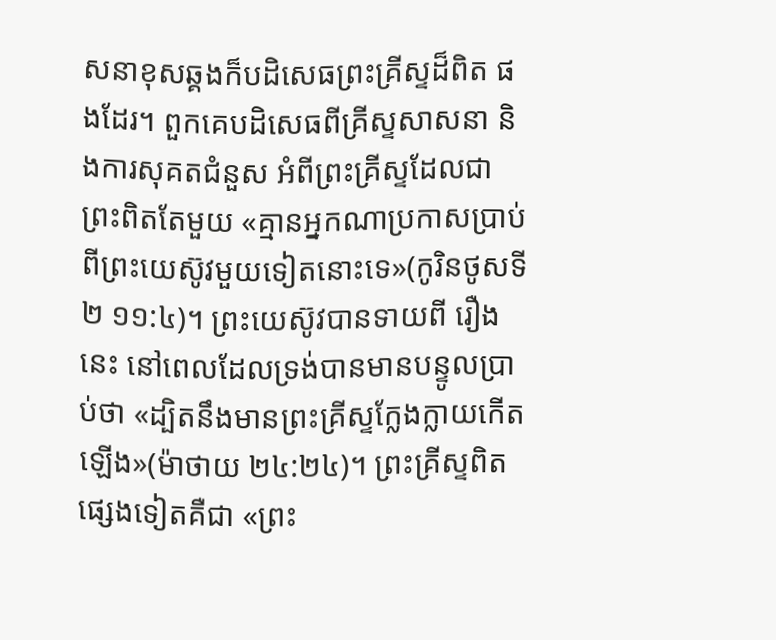សនាខុសឆ្គងក៏បដិសេធព្រះគ្រីស្ទដ៏ពិត ផងដែរ។ ពួកគេបដិសេធពីគ្រីស្ទសាសនា និងការសុគតជំនួស អំពីព្រះគ្រីស្ទដែលជាព្រះពិតតែមួយ «គ្មានអ្នកណាប្រកាសប្រាប់ពីព្រះយេស៊ូវមួយទៀតនោះទេ»(កូរិនថូសទី២ ១១:៤)។ ព្រះយេស៊ូវបានទាយពី រឿងនេះ នៅពេលដែលទ្រង់បានមានបន្ទូលប្រាប់ថា «ដ្បិតនឹងមានព្រះគ្រីស្ទក្លែងក្លាយកើតឡើង»(ម៉ាថាយ ២៤:២៤)។ ព្រះគ្រីស្ទពិតផ្សេងទៀតគឺជា «ព្រះ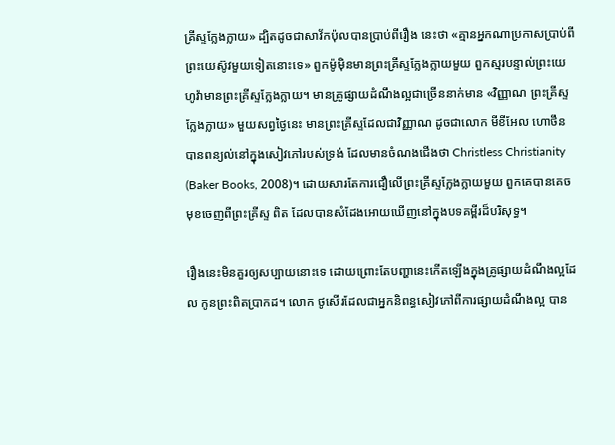គ្រីស្ទក្លែងក្លាយ» ដ្បិតដូចជាសាវ័កប៉ុលបានប្រាប់ពីរឿង នេះថា «គ្មានអ្នកណាប្រកាសប្រាប់ពីព្រះយេស៊ូវមួយទៀតនោះទេ» ពួកម៉ូម៉ិនមានព្រះគ្រីស្ទក្លែងក្លាយមួយ ពួកស្មរបន្ទាល់ព្រះយេហូវ៉ាមានព្រះគ្រីស្ទក្លែងក្លាយ។ មានគ្រូផ្សាយដំណឹងល្អជាច្រើននាក់មាន «វិញ្ញាណ ព្រះគ្រីស្ទក្លែងក្លាយ» មួយសព្វថ្ងៃនេះ មានព្រះគ្រីស្ទដែលជាវិញ្ញាណ ដូចជាលោក មីខីអែល ហោថឹន បានពន្យល់នៅក្នុងសៀវភៅរបស់ទ្រង់ ដែលមានចំណងជើងថា Christless Christianity (Baker Books, 2008)។ ដោយសារតែការជឿលើព្រះគ្រីស្ទក្លែងក្លាយមួយ ពួកគេបានគេចមុខចេញពីព្រះគ្រីស្ទ ពិត ដែលបានសំដែងអោយឃើញនៅក្នុងបទគម្ពីរដ៏បរិសុទ្ធ។

រឿងនេះមិនគួរឲ្យសប្បាយនោះទេ ដោយព្រោះតែបញ្ហានេះកើតឡើងក្នុងគ្រូផ្សាយដំណឹងល្អដែល កូនព្រះពិតប្រាកដ។ លោក ថូសើរដែលជាអ្នកនិពន្ធសៀវភៅពីការផ្សាយដំណឹងល្អ បាន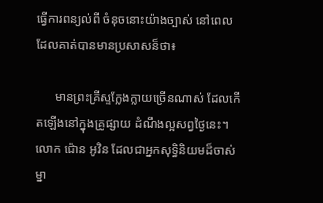ធ្វើការពន្យល់ពី ចំនុចនោះយ៉ាងច្បាស់ នៅពេលដែលគាត់បានមានប្រសាសន៏ថា៖

      មានព្រះគ្រីស្ទក្លែងក្លាយច្រើនណាស់ ដែលកើតឡើងនៅក្នុងគ្រូផ្សាយ ដំណឹងល្អសព្វថ្ងៃនេះ។ លោក ជ៉ោន អូវិន ដែលជាអ្នកសុទ្ធិនិយមដ៏ចាស់ ម្នា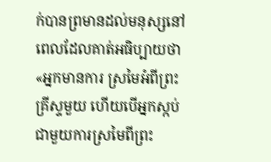ក់បានព្រមានដល់មនុស្សនៅពេលដែលគាត់អធិប្បាយថា «អ្នកមានការ ស្រមៃអំពីព្រះគ្រីស្ទមួយ ហើយបើអ្នកស្កប់ជាមួយការស្រមៃពីព្រះ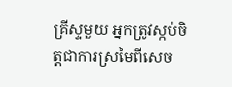គ្រីស្ទមួយ អ្នកត្រូវស្កប់ចិត្ដជាការស្រមៃពីសេច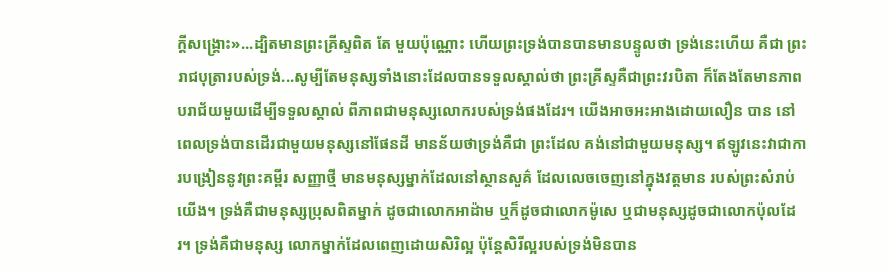ក្ដីសង្រ្គោះ»...ដ្បិតមានព្រះគ្រីស្ទពិត តែ មួយប៉ុណ្ណោះ ហើយព្រះទ្រង់បានបានមានបន្ទូលថា ទ្រង់នេះហើយ គឺជា ព្រះរាជបុត្រារបស់ទ្រង់...សូម្បីតែមនុស្សទាំងនោះដែលបានទទួលស្គាល់ថា ព្រះគ្រីស្ទគឺជាព្រះវរបិតា ក៏តែងតែមានភាពបរាជ័យមួយដើម្បីទទួលស្គាល់ ពីភាពជាមនុស្សលោករបស់ទ្រង់ផងដែរ។ យើងអាចអះអាងដោយលឿន បាន នៅពេលទ្រង់បានដើរជាមួយមនុស្សនៅផែនដី មានន័យថាទ្រង់គឺជា ព្រះដែល គង់នៅជាមួយមនុស្ស។ ឥឡូវនេះវាជាការបង្រៀននូវព្រះគម្ពីរ សញ្ញាថ្មី មានមនុស្សម្នាក់ដែលនៅស្ថានសួគ៌ ដែលលេចចេញនៅក្នុងវត្ដមាន របស់ព្រះសំរាប់យើង។ ទ្រង់គឺជាមនុស្សប្រុសពិតម្នាក់ ដូចជាលោកអាដ៉ាម ឬក៏ដូចជាលោកម៉ូសេ ឬជាមនុស្សដូចជាលោកប៉ុលដែរ។ ទ្រង់គឺជាមនុស្ស លោកម្នាក់ដែលពេញដោយសិរិល្អ ប៉ុន្ដែសិរីល្អរបស់ទ្រង់មិនបាន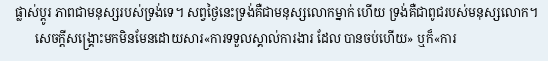ផ្លាស់ប្ដូរ ភាពជាមនុស្សរបស់ទ្រង់ទេ។ សព្វថ្ងៃនេះទ្រង់គឺជាមនុស្សលោកម្នាក់ ហើយ ទ្រង់គឺជាពូជរបស់មនុស្សលោក។
      សេចក្ដីសង្រ្គោះមកមិនមែនដោយសារ«ការទទួលស្គាល់ការងារ ដែល បានចប់ហើយ» ឬក៏«ការ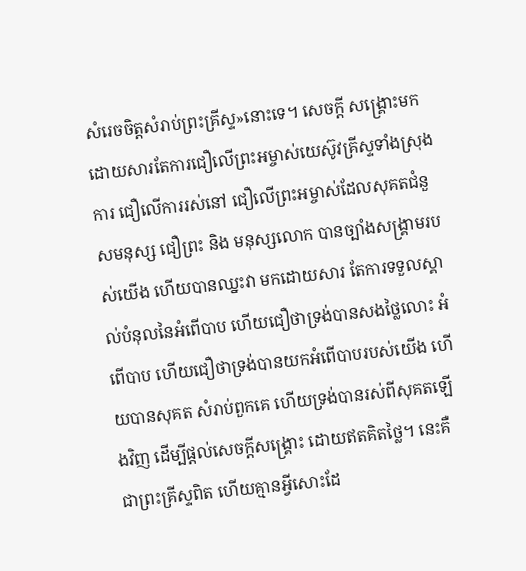សំរេចចិត្ដសំរាប់ព្រះគ្រីស្ទ»នោះទេ។ សេចក្ដី សង្រ្គោះមកដោយសារតែការជឿលើព្រះអម្ចាស់យេស៊ូវគ្រីស្ទទាំងស្រុង ការ ជឿលើការរស់នៅ ជឿលើព្រះអម្ចាស់ដែលសុគតជំនួសមនុស្ស ជឿព្រះ និង មនុស្សលោក បានច្បាំងសង្រ្គាមរបស់យើង ហើយបានឈ្នះវា មកដោយសារ តែការទទួលស្គាល់បំនុលនៃអំពើបាប ហើយជឿថាទ្រង់បានសងថ្លៃលោះ អំពើបាប ហើយជឿថាទ្រង់បានយកអំពើបាបរបស់យើង ហើយបានសុគត សំរាប់ពួកគេ ហើយទ្រង់បានរស់ពីសុគតឡើងវិញ ដើម្បីផ្ដល់សេចក្ដីសង្រ្គោះ ដោយឥតគិតថ្លៃ។ នេះគឺជាព្រះគ្រីស្ទពិត ហើយគ្មានអ្វីសោះដែ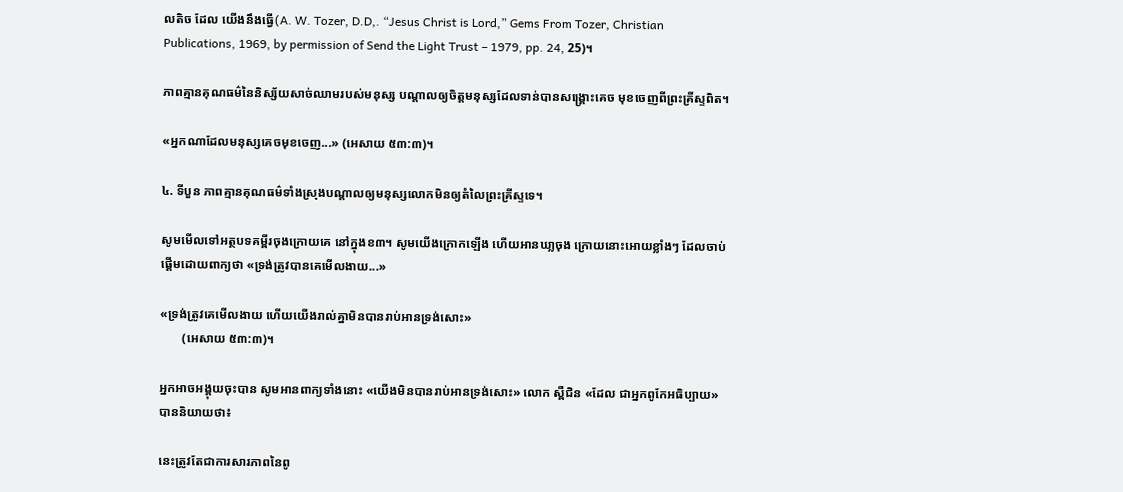លតិច ដែល យើងនឹងធ្វើ(A. W. Tozer, D.D,. “Jesus Christ is Lord,” Gems From Tozer, Christian Publications, 1969, by permission of Send the Light Trust – 1979, pp. 24, 25)។

ភាពគ្មានគុណធម៌នៃនិស្ស័យសាច់ឈាមរបស់មនុស្ស បណ្ដាលឲ្យចិត្ដមនុស្សដែលទាន់បានសង្រ្គោះគេច មុខចេញពីព្រះគ្រីស្ទពិត។

«អ្នកណាដែលមនុស្សគេចមុខចេញ...» (អេសាយ ៥៣:៣)។

៤. ទីបួន ភាពគ្មានគុណធម៌ទាំងស្រុងបណ្ដាលឲ្យមនុស្សលោកមិនឲ្យតំលៃព្រះគ្រីស្ទទេ។

សូមមើលទៅអត្ថបទគម្ពីរចុងក្រោយគេ នៅក្នុងខ៣។ សូមយើងក្រោកឡើង ហើយអានឃា្លចុង ក្រោយនោះអោយខ្លាំងៗ ដែលចាប់ផ្ដើមដោយពាក្យថា «ទ្រង់ត្រូវបានគេមើលងាយ...»

«ទ្រង់ត្រូវគេមើលងាយ ហើយយើងរាល់គ្នាមិនបានរាប់អានទ្រង់សោះ»
       (អេសាយ ៥៣:៣)។

អ្នកអាចអង្គុយចុះបាន សូមអានពាក្យទាំងនោះ «យើងមិនបានរាប់អានទ្រង់សោះ» លោក ស្ពឺជិន «ដែល ជាអ្នកពូកែអធិប្បាយ» បាននិយាយថា៖

នេះត្រូវតែជាការសារភាពនៃពូ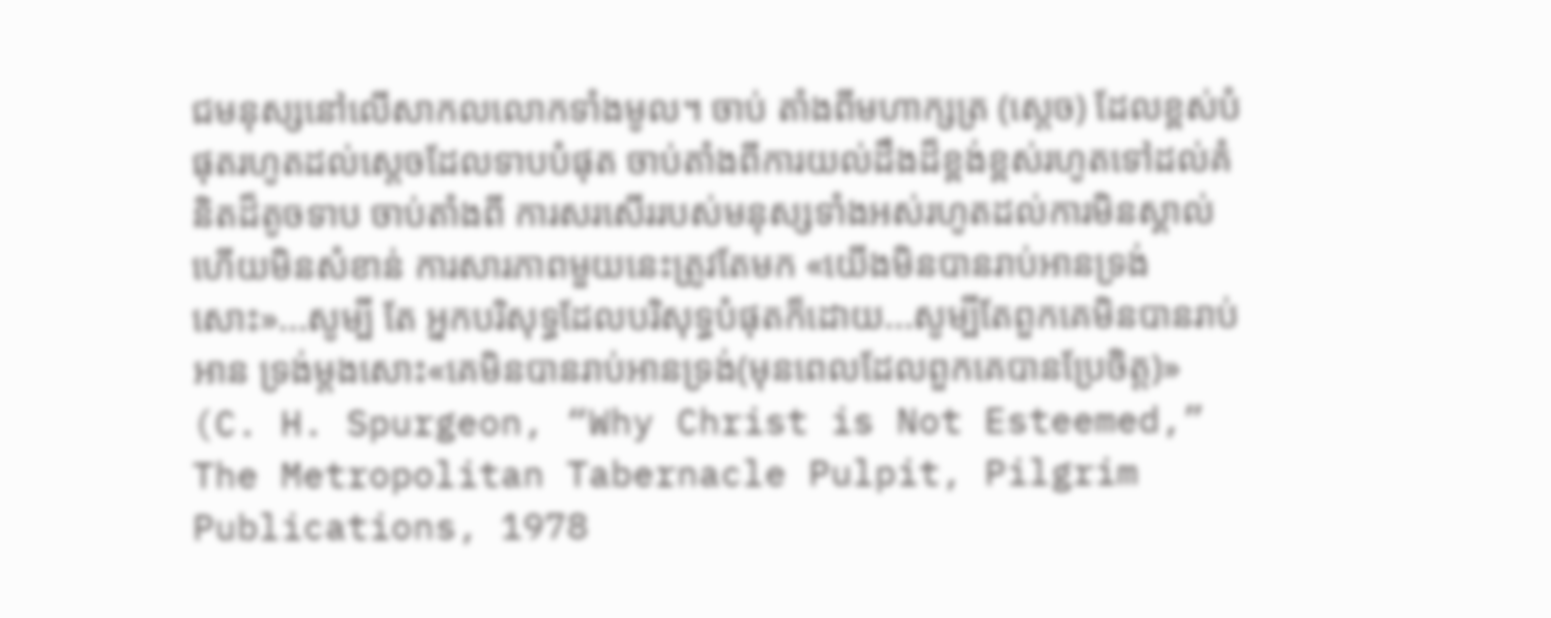ជមនុស្សនៅលើសាកលលោកទាំងមូល។ ចាប់ តាំងពីមហាក្សត្រ (ស្ដេច) ដែលខ្ពស់បំផុតរហូតដល់ស្ដេចដែលទាបបំផុត ចាប់តាំងពីការយល់ដឹងដ៏ខ្ពង់ខ្ពស់រហូតទៅដល់គំនិតដ៏តូចទាប ចាប់តាំងពី ការសរសើររបស់មនុស្សទាំងអស់រហូតដល់ការមិនស្គាល់ ហើយមិនសំខាន់ ការសារភាពមួយនេះត្រូវតែមក «យើងមិនបានរាប់អានទ្រង់សោះ»...សូម្បី តែ អ្នកបរិសុទ្ធដែលបរិសុទ្ធបំផុតក៏ដោយ...សូម្បីតែពួកគេមិនបានរាប់អាន ទ្រង់ម្ដងសោះ«គេមិនបានរាប់អានទ្រង់(មុនពេលដែលពួកគេបានប្រែចិត្ត)» (C. H. Spurgeon, “Why Christ is Not Esteemed,” The Metropolitan Tabernacle Pulpit, Pilgrim Publications, 1978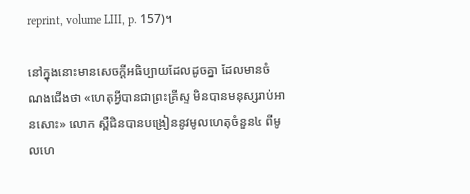reprint, volume LIII, p. 157)។

នៅក្នុងនោះមានសេចក្ដីអធិប្បាយដែលដូចគ្នា ដែលមានចំណងជើងថា «ហេតុអ្វីបានជាព្រះគ្រីស្ទ មិនបានមនុស្សរាប់អានសោះ» លោក ស្ពឺជិនបានបង្រៀននូវមូលហេតុចំនួន៤ ពីមូលហេ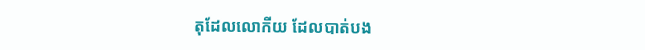តុដែលលោកីយ ដែលបាត់បង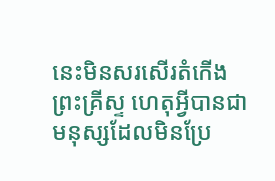នេះមិនសរសើរតំកើងព្រះគ្រីស្ទ ហេតុអ្វីបានជាមនុស្សដែលមិនប្រែ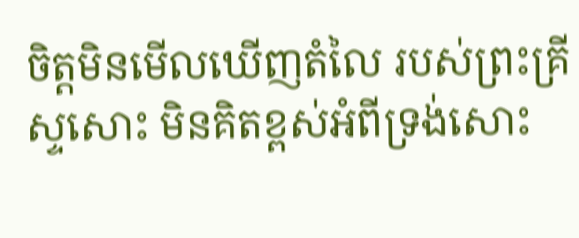ចិត្ដមិនមើលឃើញតំលៃ របស់ព្រះគ្រីស្ទសោះ មិនគិតខ្ពស់អំពីទ្រង់សោះ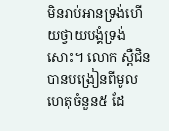មិនរាប់អានទ្រង់ហើយថ្វាយបង្គំទ្រង់សោះ។ លោក ស្ពឺជិន បានបង្រៀនពីមូលហេតុចំនួន៥ ដែ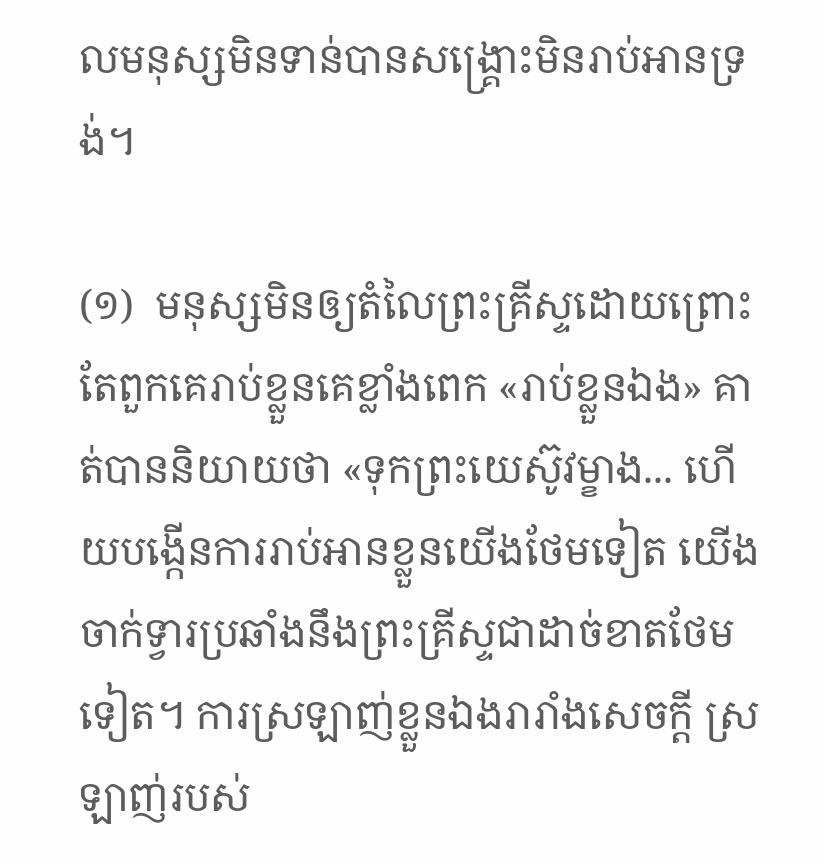លមនុស្សមិនទាន់បានសង្រ្គោះមិនរាប់អានទ្រង់។

(១)  មនុស្សមិនឲ្យតំលៃព្រះគ្រីស្ទដោយព្រោះតែពួកគេរាប់ខ្លួនគេខ្លាំងពេក «រាប់ខ្លួនឯង» គាត់បាននិយាយថា «ទុកព្រះយេស៊ូវម្ខាង... ហើយបង្កើនការរាប់អានខ្លួនយើងថែមទៀត យើងចាក់ទ្វារប្រឆាំងនឹងព្រះគ្រីស្ទជាដាច់ខាតថែមទៀត។ ការស្រឡាញ់ខ្លួនឯងរារាំងសេចក្ដី ស្រឡាញ់របស់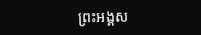ព្រះអង្គស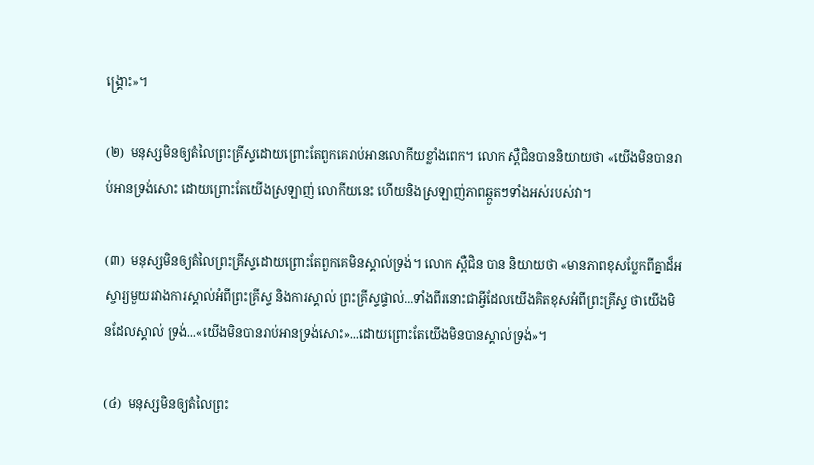ង្រ្គោះ»។

(២)  មនុស្សមិនឲ្យតំលៃព្រះគ្រីស្ទដោយព្រោះតែពួកគេរាប់អានលោកីយខ្លាំងពេក។ លោក ស្ពឺជិនបាននិយាយថា «យើងមិនបានរាប់អានទ្រង់សោះ ដោយព្រោះតែយើងស្រឡាញ់ លោកីយនេះ ហើយនិងស្រឡាញ់ភាពឆ្កួតៗទាំងអស់របស់វា។

(៣)  មនុស្សមិនឲ្យតំលៃព្រះគ្រីស្ទដោយព្រោះតែពួកគេមិនស្គាល់ទ្រង់។ លោក ស្ពឺជិន បាន និយាយថា «មានភាពខុសប្លែកពីគ្នាដ៏អស្ចារ្យមួយរវាងការស្គាល់អំពីព្រះគ្រីស្ទ និងការស្គាល់ ព្រះគ្រីស្ទផ្ទាល់...ទាំងពីរនោះជាអ្វីដែលយើងគិតខុសអំពីព្រះគ្រីស្ទ ថាយើងមិនដែលស្គាល់ ទ្រង់...«យើងមិនបានរាប់អានទ្រង់សោះ»...ដោយព្រោះតែយើងមិនបានស្គាល់ទ្រង់»។

(៤)  មនុស្សមិនឲ្យតំលៃព្រះ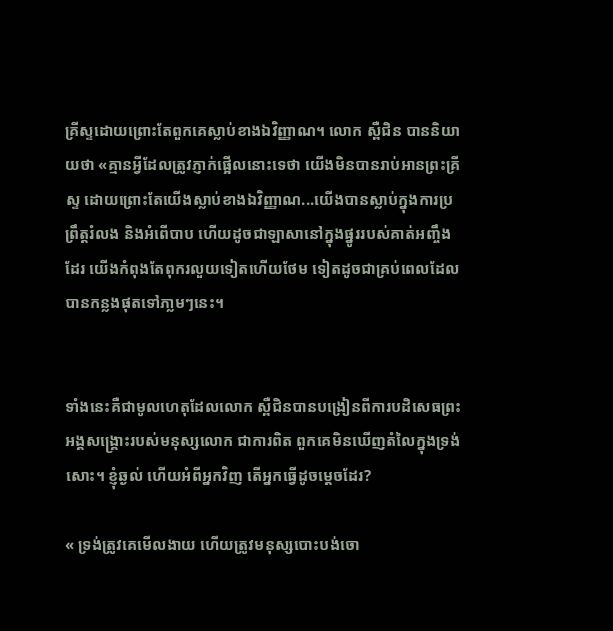គ្រីស្ទដោយព្រោះតែពួកគេស្លាប់ខាងឯវិញ្ញាណ។ លោក ស្ពឺជិន បាននិយាយថា «គ្មានអ្វីដែលត្រូវភ្ញាក់ផ្អើលនោះទេថា យើងមិនបានរាប់អានព្រះគ្រីស្ទ ដោយព្រោះតែយើងស្លាប់ខាងឯវិញ្ញាណ...យើងបានស្លាប់ក្នុងការប្រព្រឹត្ដរំលង និងអំពើបាប ហើយដូចជាឡាសានៅក្នុងផ្នូររបស់គាត់អញ្ចឹងដែរ យើងកំពុងតែពុករលួយទៀតហើយថែម ទៀតដូចជាគ្រប់ពេលដែលបានកន្លងផុតទៅភា្លមៗនេះ។


ទាំងនេះគឺជាមូលហេតុដែលលោក ស្ពឺជិនបានបង្រៀនពីការបដិសេធព្រះអង្គសង្រ្គោះរបស់មនុស្សលោក ជាការពិត ពួកគេមិនឃើញតំលៃក្នុងទ្រង់សោះ។ ខ្ញុំឆ្ងល់ ហើយអំពីអ្នកវិញ តើអ្នកធ្វើដូចម្ដេចដែរ?

« ទ្រង់ត្រូវគេមើលងាយ ហើយត្រូវមនុស្សបោះបង់ចោ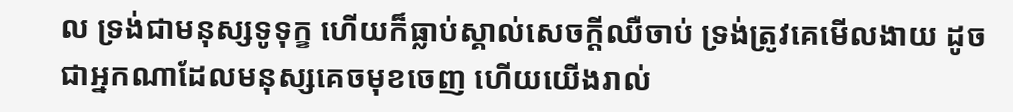ល ទ្រង់ជាមនុស្សទូទុក្ខ ហើយក៏ធ្លាប់ស្គាល់សេចក្តីឈឺចាប់ ទ្រង់ត្រូវគេមើលងាយ ដូចជាអ្នកណាដែលមនុស្សគេចមុខចេញ ហើយយើងរាល់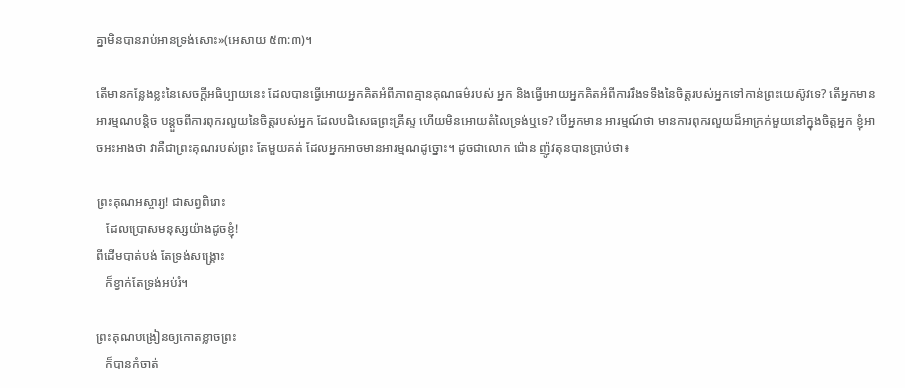គ្នាមិនបានរាប់អានទ្រង់សោះ»(អេសាយ ៥៣:៣)។

តើមានកន្លែងខ្លះនៃសេចក្ដីអធិប្បាយនេះ ដែលបានធ្វើអោយអ្នកគិតអំពីភាពគ្មានគុណធម៌របស់ អ្នក និងធ្វើអោយអ្នកគិតអំពីការរឹងទទឹងនៃចិត្ដរបស់អ្នកទៅកាន់ព្រះយេស៊ូវទេ? តើអ្នកមានអារម្មណបន្ដិច បន្ដួចពីការពុករលួយនៃចិត្ដរបស់អ្នក ដែលបដិសេធព្រះគ្រីស្ទ ហើយមិនអោយតំលៃទ្រង់ឬទេ? បើអ្នកមាន អារម្មណ៍ថា មានការពុករលួយដ៏អាក្រក់មួយនៅក្នុងចិត្ដអ្នក ខ្ញុំអាចអះអាងថា វាគឺជាព្រះគុណរបស់ព្រះ តែមួយគត់ ដែលអ្នកអាចមានអារម្មណដូច្នោះ។ ដូចជាលោក ជ៉ោន ញ៉ូវតុនបានប្រាប់ថា៖

ព្រះគុណអស្ចារ្យ! ជាសព្វពិរោះ
   ដែលប្រោសមនុស្សយ៉ាងដូចខ្ញុំ!
ពីដើមបាត់បង់ តែទ្រង់សង្រ្គោះ
   ក៏ខ្វាក់តែទ្រង់អប់រំ។

ព្រះគុណបង្រៀនឲ្យកោតខ្លាចព្រះ
   ក៏បានកំចាត់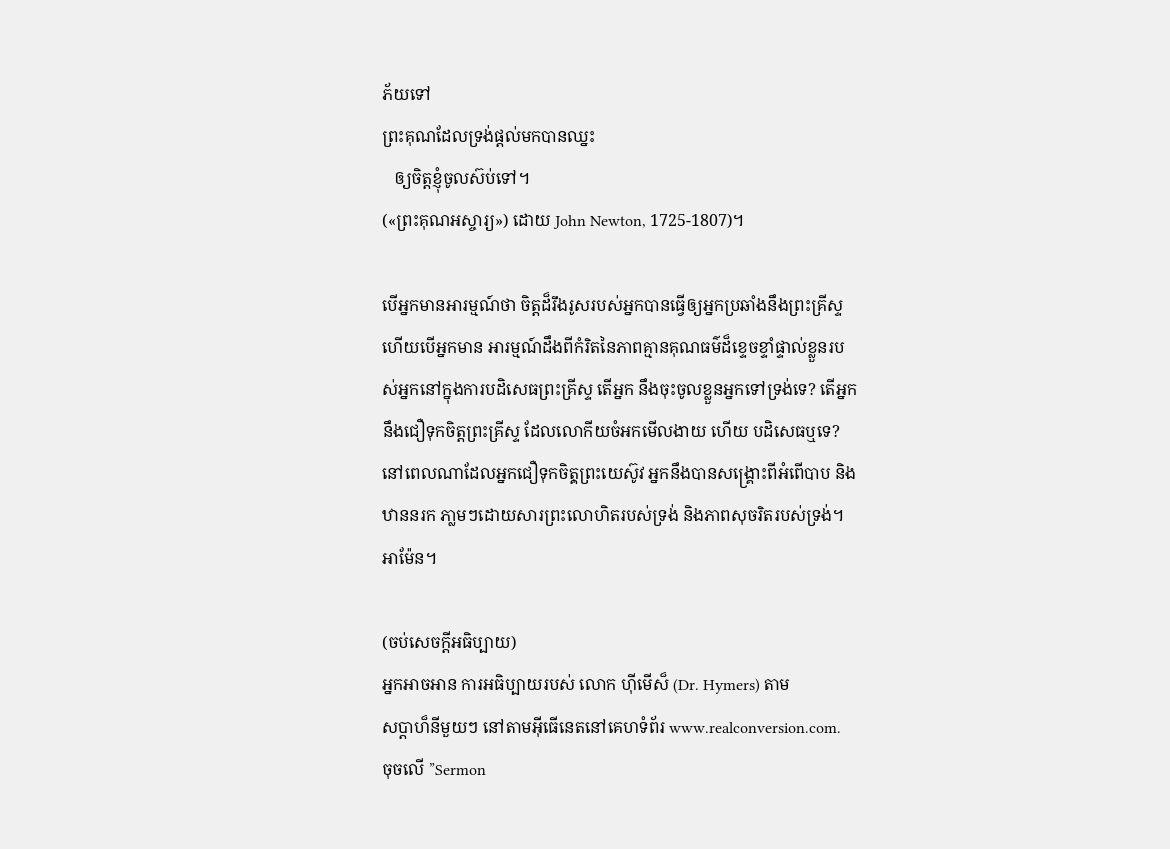ភ័យទៅ
ព្រះគុណដែលទ្រង់ផ្ដល់មកបានឈ្នះ
   ឲ្យចិត្ដខ្ញុំចូលស៊ប់ទៅ។
(«ព្រះគុណអស្ចារ្យ») ដោយ John Newton, 1725-1807)។

បើអ្នកមានអារម្មណ៍ថា ចិត្ដដ៏រឹងរូសរបស់អ្នកបានធ្វើឲ្យអ្នកប្រឆាំងនឹងព្រះគ្រីស្ទ ហើយបើអ្នកមាន អារម្មណ៍ដឹងពីកំរិតនៃភាពគ្មានគុណធម៌ដ៏ខ្ទេចខ្ទាំផ្ទាល់ខ្លួនរបស់អ្នកនៅក្នុងការបដិសេធព្រះគ្រីស្ទ តើអ្នក នឹងចុះចូលខ្លួនអ្នកទៅទ្រង់ទេ? តើអ្នកនឹងជឿទុកចិត្ដព្រះគ្រីស្ទ ដែលលោកីយចំអកមើលងាយ ហើយ បដិសេធឬទេ? នៅពេលណាដែលអ្នកជឿទុកចិតុ្ដព្រះយេស៊ូវ អ្នកនឹងបានសង្រ្គោះពីអំពើបាប និងឋាននរក ភា្លមៗដោយសារព្រះលោហិតរបស់ទ្រង់ និងភាពសុចរិតរបស់ទ្រង់។ អាម៉ែន។

(ចប់សេចក្ដីអធិប្បាយ)
អ្នកអាចអាន ការអធិប្បាយរបស់ លោក ហ៊ីមើស៏ (Dr. Hymers) តាម
សប្ដាហ៏នីមួយៗ នៅតាមអ៊ីធើនេតនៅគេហទំព័រ www.realconversion.com.
ចុចលើ ”Sermon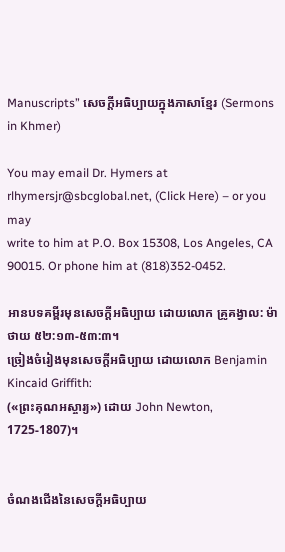Manuscripts” សេចក្ដីអធិប្បាយក្នុងភាសាខ្មែរ (Sermons in Khmer)

You may email Dr. Hymers at rlhymersjr@sbcglobal.net, (Click Here) – or you may
write to him at P.O. Box 15308, Los Angeles, CA 90015. Or phone him at (818)352-0452.

អានបទគម្ពីរមុនសេចក្ដីអធិប្បាយ ដោយលោក គ្រូគង្វាល: ម៉ាថាយ ៥២:១៣-៥៣:៣។
ច្រៀងចំរៀងមុនសេចក្ដីអធិប្បាយ ដោយលោក Benjamin Kincaid Griffith:
(«ព្រះគុណអស្ចារ្យ») ដោយ John Newton, 1725-1807)។


ចំណងជើងនៃសេចក្ដីអធិប្បាយ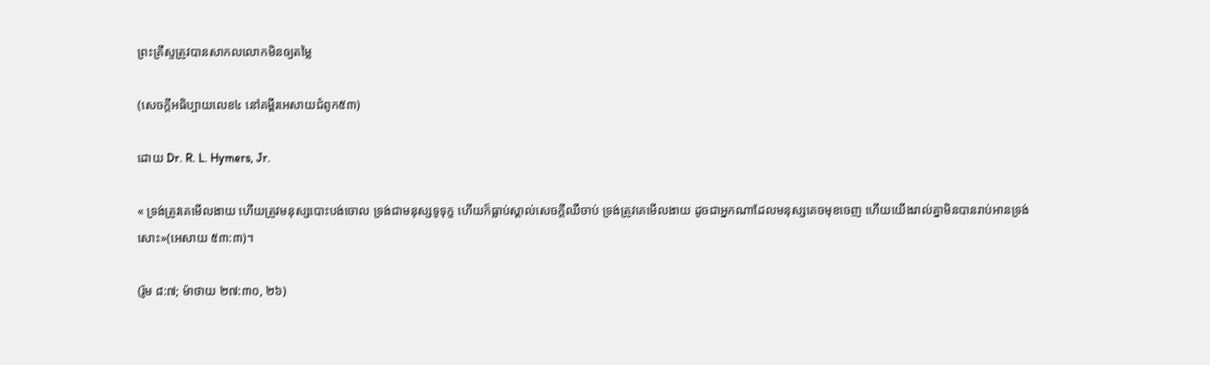ព្រះគ្រីស្ទត្រូវបានសាកលលោកមិនឲ្យតម្លៃ

(សេចក្ដីអធិប្បាយលេខ៤ នៅគម្ពីរអេសាយជំពូក៥៣)

ដោយ Dr. R. L. Hymers, Jr.

« ទ្រង់ត្រូវគេមើលងាយ ហើយត្រូវមនុស្សបោះបង់ចោល ទ្រង់ជាមនុស្សទូទុក្ខ ហើយក៏ធ្លាប់ស្គាល់សេចក្តីឈឺចាប់ ទ្រង់ត្រូវគេមើលងាយ ដូចជាអ្នកណាដែលមនុស្សគេចមុខចេញ ហើយយើងរាល់គ្នាមិនបានរាប់អានទ្រង់សោះ»(អេសាយ ៥៣:៣)។

(រ៉ូម ៨:៧; ម៉ាថាយ ២៧:៣០, ២៦)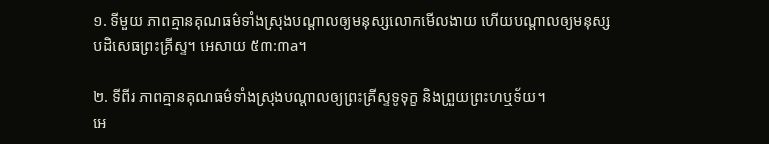១. ទីមួយ ភាពគ្មានគុណធម៌ទាំងស្រុងបណ្ដាលឲ្យមនុស្សលោកមើលងាយ ហើយបណ្ដាលឲ្យមនុស្ស
បដិសេធព្រះគ្រីស្ទ។ អេសាយ ៥៣:៣a។

២. ទីពីរ ភាពគ្មានគុណធម៌ទាំងស្រុងបណ្ដាលឲ្យព្រះគ្រីស្ទទូទុក្ខ និងព្រួយព្រះហឬទ័យ។
អេ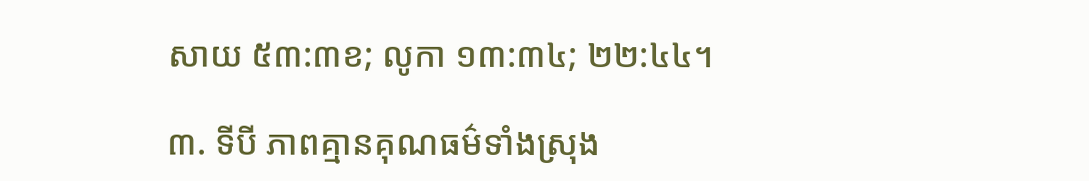សាយ ៥៣:៣ខ; លូកា ១៣:៣៤; ២២:៤៤។

៣. ទីបី ភាពគ្មានគុណធម៌ទាំងស្រុង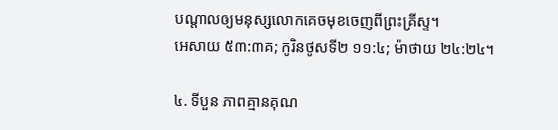បណ្ដាលឲ្យមនុស្សលោកគេចមុខចេញពីព្រះគ្រីស្ទ។
អេសាយ ៥៣:៣គ; កូរិនថូសទី២ ១១:៤; ម៉ាថាយ ២៤:២៤។

៤. ទីបួន ភាពគ្មានគុណ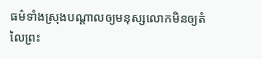ធម៌ទាំងស្រុងបណ្ដាលឲ្យមនុស្សលោកមិនឲ្យតំលៃព្រះ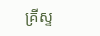គ្រីស្ទ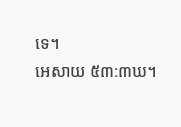ទេ។
អេសាយ ៥៣:៣ឃ។